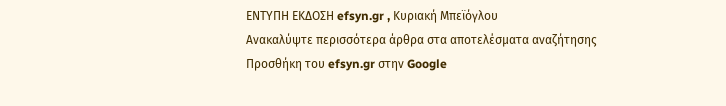ΕΝΤΥΠΗ ΕΚΔΟΣΗ efsyn.gr , Κυριακή Μπεϊόγλου
Ανακαλύψτε περισσότερα άρθρα στα αποτελέσματα αναζήτησης
Προσθήκη του efsyn.gr στην Google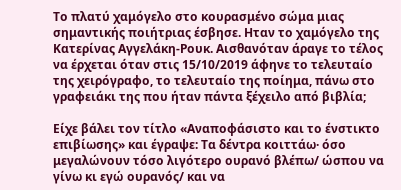Το πλατύ χαμόγελο στο κουρασμένο σώμα μιας σημαντικής ποιήτριας έσβησε. Ηταν το χαμόγελο της Κατερίνας Αγγελάκη-Ρουκ. Αισθανόταν άραγε το τέλος να έρχεται όταν στις 15/10/2019 άφηνε το τελευταίο της χειρόγραφο, το τελευταίο της ποίημα, πάνω στο γραφειάκι της που ήταν πάντα ξέχειλο από βιβλία;

Είχε βάλει τον τίτλο «Αναποφάσιστο και το ένστικτο επιβίωσης» και έγραψε: Τα δέντρα κοιττάω· όσο μεγαλώνουν τόσο λιγότερο ουρανό βλέπω/ ώσπου να γίνω κι εγώ ουρανός/ και να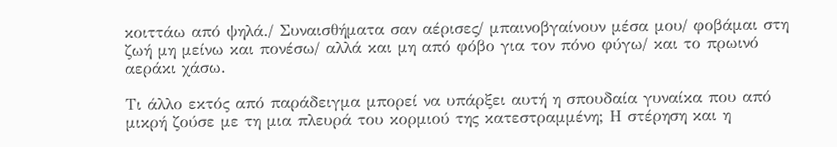κοιττάω από ψηλά./ Συναισθήματα σαν αέρισες/ μπαινοβγαίνουν μέσα μου/ φοβάμαι στη ζωή μη μείνω και πονέσω/ αλλά και μη από φόβο για τον πόνο φύγω/ και το πρωινό αεράκι χάσω.

Τι άλλο εκτός από παράδειγμα μπορεί να υπάρξει αυτή η σπουδαία γυναίκα που από μικρή ζούσε με τη μια πλευρά του κορμιού της κατεστραμμένη; Η στέρηση και η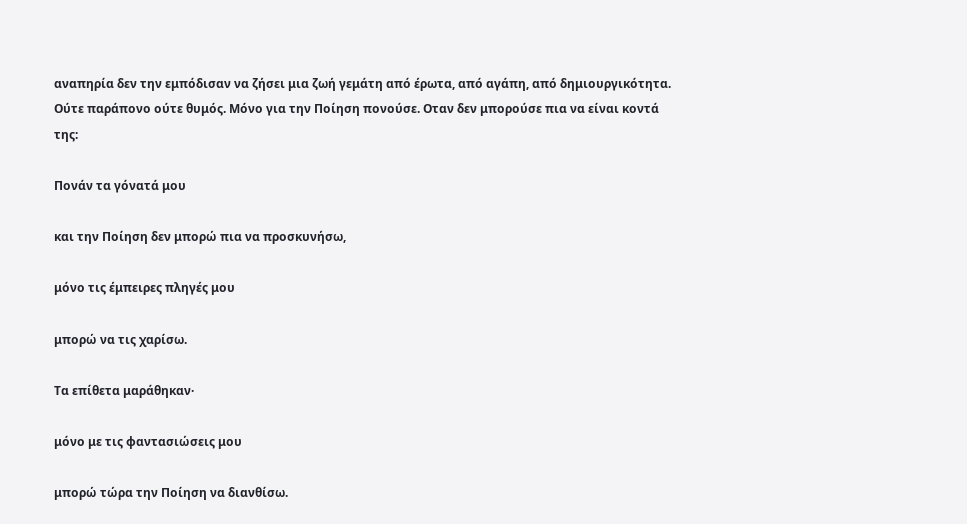αναπηρία δεν την εμπόδισαν να ζήσει μια ζωή γεμάτη από έρωτα, από αγάπη, από δημιουργικότητα. Ούτε παράπονο ούτε θυμός. Μόνο για την Ποίηση πονούσε. Οταν δεν μπορούσε πια να είναι κοντά της:

Πονάν τα γόνατά μου

και την Ποίηση δεν μπορώ πια να προσκυνήσω,

μόνο τις έμπειρες πληγές μου

μπορώ να τις χαρίσω.

Τα επίθετα μαράθηκαν·

μόνο με τις φαντασιώσεις μου

μπορώ τώρα την Ποίηση να διανθίσω.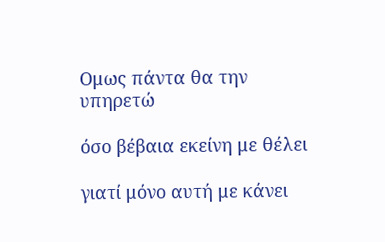Ομως πάντα θα την υπηρετώ

όσο βέβαια εκείνη με θέλει

γιατί μόνο αυτή με κάνει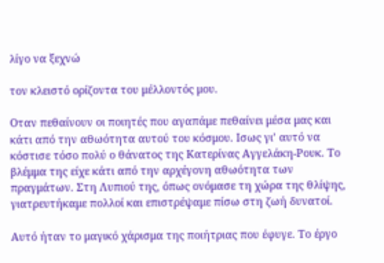λίγο να ξεχνώ

τον κλειστό ορίζοντα του μέλλοντός μου.

Οταν πεθαίνουν οι ποιητές που αγαπάμε πεθαίνει μέσα μας και κάτι από την αθωότητα αυτού του κόσμου. Ισως γι’ αυτό να κόστισε τόσο πολύ ο θάνατος της Κατερίνας Αγγελάκη-Ρουκ. Το βλέμμα της είχε κάτι από την αρχέγονη αθωότητα των πραγμάτων. Στη Λυπιού της, όπως ονόμασε τη χώρα της θλίψης, γιατρευτήκαμε πολλοί και επιστρέψαμε πίσω στη ζωή δυνατοί.

Αυτό ήταν το μαγικό χάρισμα της ποιήτριας που έφυγε. Το έργο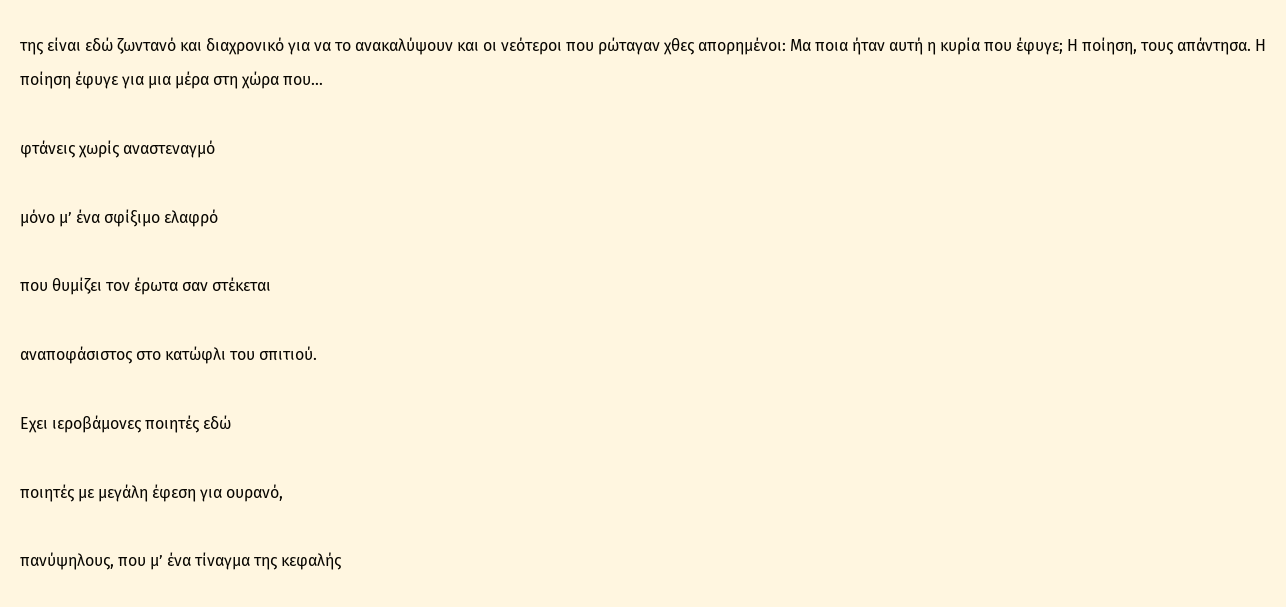της είναι εδώ ζωντανό και διαχρονικό για να το ανακαλύψουν και οι νεότεροι που ρώταγαν χθες απορημένοι: Μα ποια ήταν αυτή η κυρία που έφυγε; Η ποίηση, τους απάντησα. Η ποίηση έφυγε για μια μέρα στη χώρα που…

φτάνεις χωρίς αναστεναγμό

μόνο μ’ ένα σφίξιμο ελαφρό

που θυμίζει τον έρωτα σαν στέκεται

αναποφάσιστος στο κατώφλι του σπιτιού.

Εχει ιεροβάμονες ποιητές εδώ

ποιητές με μεγάλη έφεση για ουρανό,

πανύψηλους, που μ’ ένα τίναγμα της κεφαλής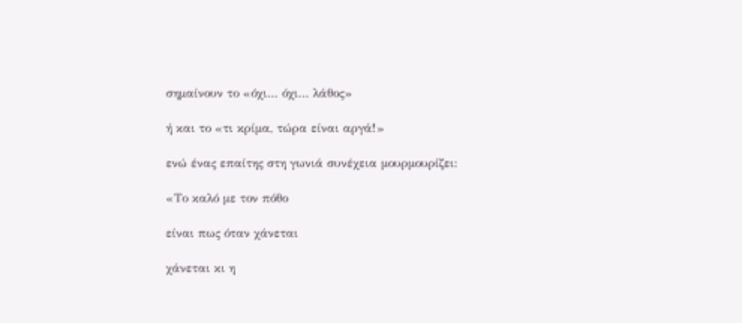σημαίνουν το «όχι… όχι… λάθος»

ή και το «τι κρίμα, τώρα είναι αργά!»

ενώ ένας επαίτης στη γωνιά συνέχεια μουρμουρίζει:

«Το καλό με τον πόθο

είναι πως όταν χάνεται

χάνεται κι η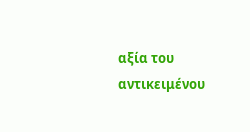αξία του αντικειμένου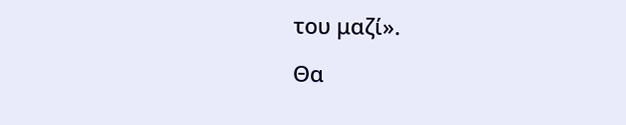του μαζί».

Θα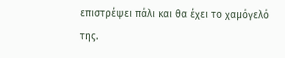επιστρέψει πάλι και θα έχει το χαμόγελό της.